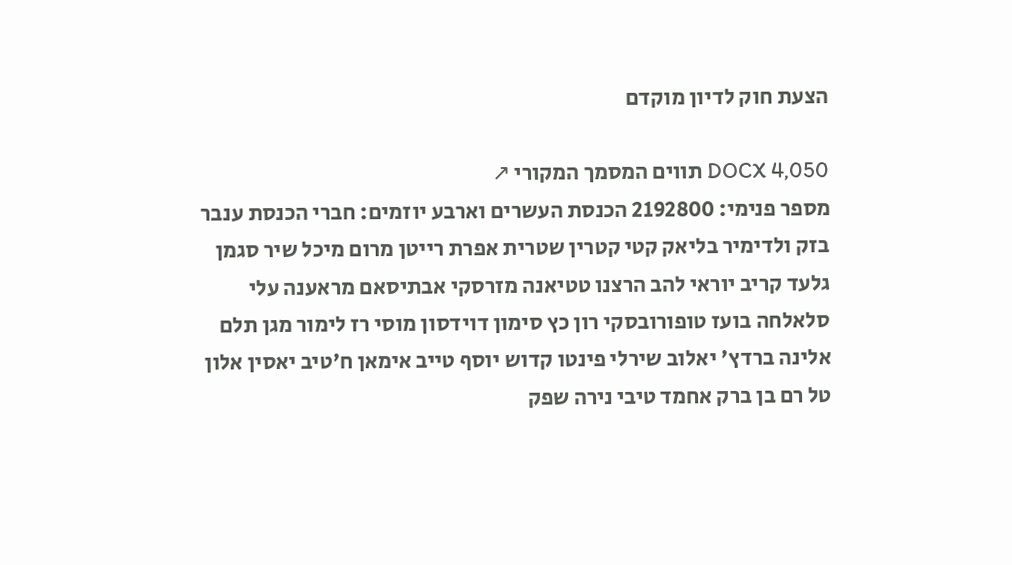הצעת חוק לדיון מוקדם

DOCX 4,050 תווים המסמך המקורי ↗
מספר פנימי: 2192800 הכנסת העשרים וארבע יוזמים: חברי הכנסת ענבר בזק ולדימיר בליאק קטי קטרין שטרית אפרת רייטן מרום מיכל שיר סגמן גלעד קריב יוראי להב הרצנו טטיאנה מזרסקי אבתיסאם מראענה עלי סלאלחה בועז טופורובסקי רון כץ סימון דוידסון מוסי רז לימור מגן תלם אלינה ברדץ' יאלוב שירלי פינטו קדוש יוסף טייב אימאן ח'טיב יאסין אלון טל רם בן ברק אחמד טיבי נירה שפק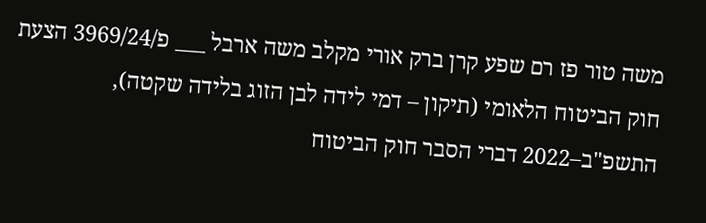משה טור פז רם שפע קרן ברק אורי מקלב משה ארבל ___ פ/3969/24 הצעת חוק הביטוח הלאומי (תיקון – דמי לידה לבן הזוג בלידה שקטה), התשפ"ב–2022 דברי הסבר חוק הביטוח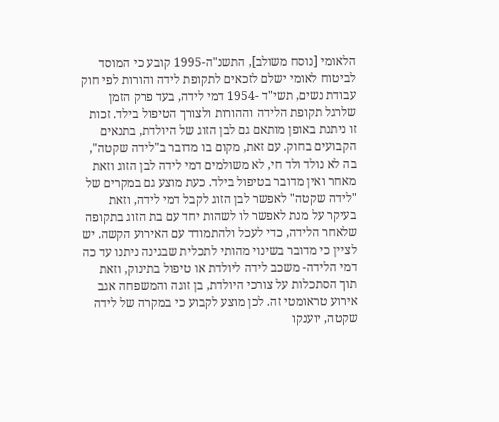הלאומי [נוסח משולב], התשנ"ה-1995 קובע כי המוסד לביטוח לאומי ישלם לזכאים לתקופת לידה והורות לפי חוק עבודת נשים, תשי"ד -1954 דמי לידה, בעד פרק הזמן שלרגל תקופת הלידה וההורות ולצורך הטיפול בילד. זכות זו ניתנת באופן מותאם גם לבן הזוג של היולדת, בתנאים הקבועים בחוק. עם זאת, מקום בו מדובר ב"לידה שקטה", בה לא נולד ולד חי, לא משולמים דמי לידה לבן הזוג וזאת מאחר ואין מדובר בטיפול בילד. כעת מוצע גם במקרים של "לידה שקטה" לאפשר לבן הזוג לקבל דמי לידה, וזאת בעיקר על מנת לאפשר לו לשהות יחד עם בת הזוג בתקופה שלאחר הלידה, כדי לעכל ולהתמודד עם האירוע הקשה. יש לציין כי מדובר בשינוי מהותי לתכלית שבגינה ניתנו עד כה דמי הלידה- משכב לידה ליולדת או טיפול בתינוק, וזאת תוך הסתכלות על צורכי היולדת, בן זוגה והמשפחה אגב אירוע טראומטי זה. לכן מוצע לקבוע כי במקרה של לידה שקטה, יוענקו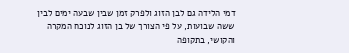דמי הלידה גם לבן הזוג ולפרק זמן שבין שבעה ימים לבין ששה שבועות, על פי הצורך של בן הזוג לנוכח המקרה והקושי, בתקופה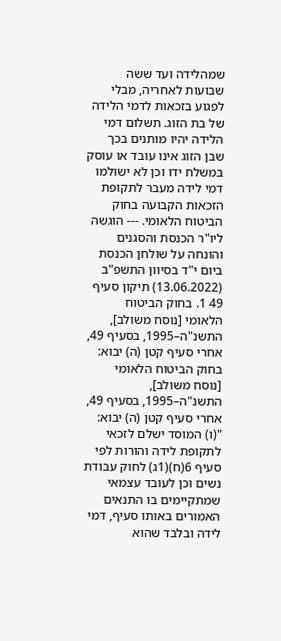שמהלידה ועד ששה שבועות לאחריה, מבלי לפגוע בזכאות לדמי הלידה של בת הזוג. תשלום דמי הלידה יהיו מותנים בכך שבן הזוג אינו עובד או עוסק במשלח ידו וכן לא ישולמו דמי לידה מעבר לתקופת הזכאות הקבועה בחוק הביטוח הלאומי. --- הוגשה ליו"ר הכנסת והסגנים והונחה על שולחן הכנסת ביום י"ד בסיוון התשפ"ב (13.06.2022) תיקון סעיף 49 1. בחוק הביטוח הלאומי [נוסח משולב], התשנ"ה–1995, בסעיף 49, אחרי סעיף קטן (ה) יבוא: בחוק הביטוח הלאומי [נוסח משולב], התשנ"ה–1995, בסעיף 49, אחרי סעיף קטן (ה) יבוא: "(ו) המוסד ישלם לזכאי לתקופת לידה והורות לפי סעיף 6(ח)(1ג) לחוק עבודת נשים וכן לעובד עצמאי שמתקיימים בו התנאים האמורים באותו סעיף, דמי לידה ובלבד שהוא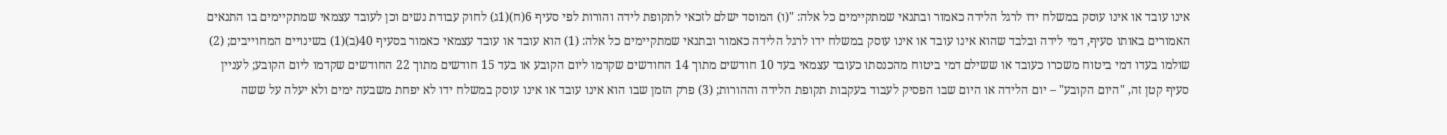אינו עובד או אינו עוסק במשלח ידו לרגל הלידה כאמור ובתנאי שמתקיימים כל אלה: "(ו) המוסד ישלם לזכאי לתקופת לידה והורות לפי סעיף 6(ח)(1ג) לחוק עבודת נשים וכן לעובד עצמאי שמתקיימים בו התנאים האמורים באותו סעיף, דמי לידה ובלבד שהוא אינו עובד או אינו עוסק במשלח ידו לרגל הלידה כאמור ובתנאי שמתקיימים כל אלה: (1) הוא עובד או עובד עצמאי כאמור בסעיף 40(ב)(1) בשינויים המחוייבים; (2) שולמו בעדו דמי ביטוח משכרו כעובד או ששילם דמי ביטוח מהכנסתו כעובד עצמאי בעד 10 חודשים מתוך 14 החודשים שקדמו ליום הקובע או בעד 15 חודשים מתוך 22 החודשים שקדמו ליום הקובע; לעניין סעיף קטן זה, "היום הקובע" – יום הלידה או היום שבו הפסיק לעבוד בעקבות תקופת הלידה וההורות; (3) פרק הזמן שבו הוא אינו עובד או אינו עוסק במשלח ידו לא יפחת משבעה ימים ולא יעלה על ששה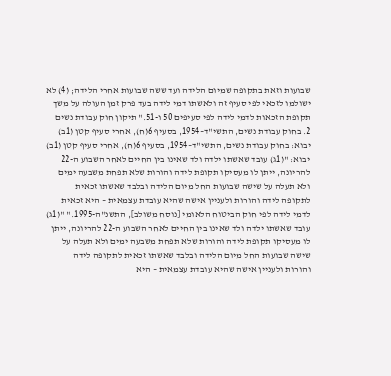שבועות וזאת בתקופה שמיום הלידה ועד ששה שבועות אחרי הלידה; (4) לא ישולמו לזכאי לפי סעיף זה ולאשתו דמי לידה בעד פרק זמן העולה על משך תקופת הזכאות לדמי לידה לפי סעיפים 50 ו-51." תיקון חוק עבודת נשים 2. בחוק עבודת נשים, התשי"ד–1954, בסעיף 6(ח), אחרי סעיף קטן (1ב) יבוא: בחוק עבודת נשים, התשי"ד–1954, בסעיף 6(ח), אחרי סעיף קטן (1ב) יבוא: "(1ג) עובד שאשתו ילדה ולד שאינו בין החיים לאחר השבוע ה-22 להריונה, ייתן לו מעסיקו תקופת לידה והורות שלא תפחת משבעה ימים ולא תעלה על שישה שבועות החל מיום הלידה ובלבד שאשתו זכאית לתקופה לידה והורות ולעניין אישה שהיא עובדת עצמאית – היא זכאית לדמי לידה לפי חוק הביטוח הלאומי [נוסח משולב], התשנ"ה-1995." "(1ג) עובד שאשתו ילדה ולד שאינו בין החיים לאחר השבוע ה-22 להריונה, ייתן לו מעסיקו תקופת לידה והורות שלא תפחת משבעה ימים ולא תעלה על שישה שבועות החל מיום הלידה ובלבד שאשתו זכאית לתקופה לידה והורות ולעניין אישה שהיא עובדת עצמאית – היא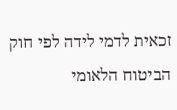זכאית לדמי לידה לפי חוק הביטוח הלאומי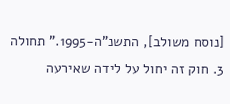[נוסח משולב], התשנ"ה-1995." תחולה 3. חוק זה יחול על לידה שאירעה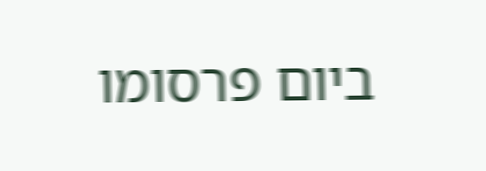ביום פרסומו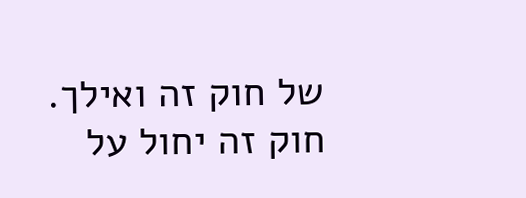של חוק זה ואילך. חוק זה יחול על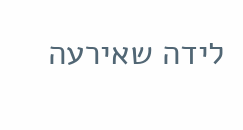לידה שאירעה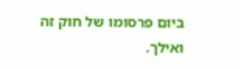ביום פרסומו של חוק זה ואילך.